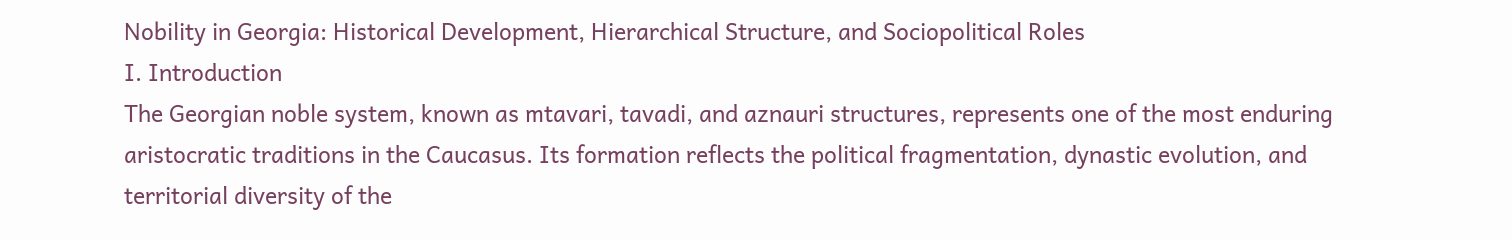Nobility in Georgia: Historical Development, Hierarchical Structure, and Sociopolitical Roles
I. Introduction
The Georgian noble system, known as mtavari, tavadi, and aznauri structures, represents one of the most enduring aristocratic traditions in the Caucasus. Its formation reflects the political fragmentation, dynastic evolution, and territorial diversity of the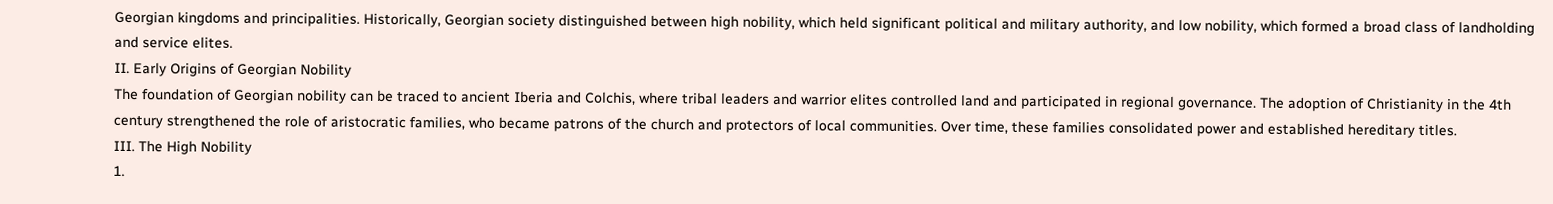Georgian kingdoms and principalities. Historically, Georgian society distinguished between high nobility, which held significant political and military authority, and low nobility, which formed a broad class of landholding and service elites.
II. Early Origins of Georgian Nobility
The foundation of Georgian nobility can be traced to ancient Iberia and Colchis, where tribal leaders and warrior elites controlled land and participated in regional governance. The adoption of Christianity in the 4th century strengthened the role of aristocratic families, who became patrons of the church and protectors of local communities. Over time, these families consolidated power and established hereditary titles.
III. The High Nobility
1.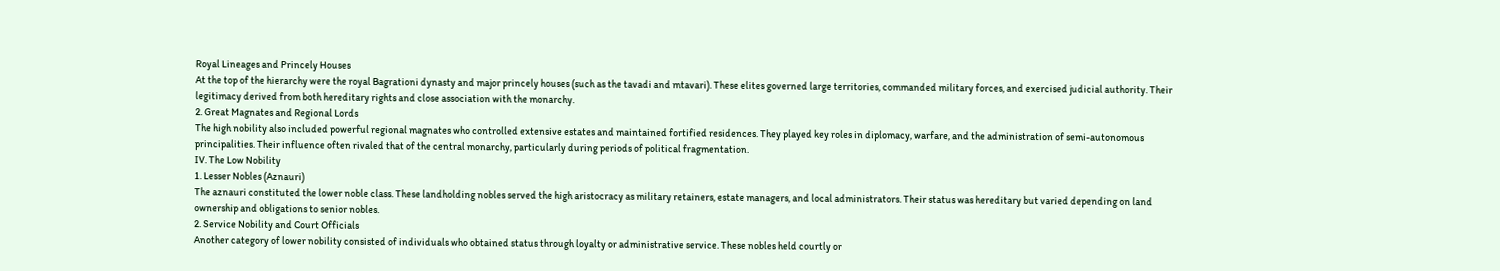Royal Lineages and Princely Houses
At the top of the hierarchy were the royal Bagrationi dynasty and major princely houses (such as the tavadi and mtavari). These elites governed large territories, commanded military forces, and exercised judicial authority. Their legitimacy derived from both hereditary rights and close association with the monarchy.
2. Great Magnates and Regional Lords
The high nobility also included powerful regional magnates who controlled extensive estates and maintained fortified residences. They played key roles in diplomacy, warfare, and the administration of semi-autonomous principalities. Their influence often rivaled that of the central monarchy, particularly during periods of political fragmentation.
IV. The Low Nobility
1. Lesser Nobles (Aznauri)
The aznauri constituted the lower noble class. These landholding nobles served the high aristocracy as military retainers, estate managers, and local administrators. Their status was hereditary but varied depending on land ownership and obligations to senior nobles.
2. Service Nobility and Court Officials
Another category of lower nobility consisted of individuals who obtained status through loyalty or administrative service. These nobles held courtly or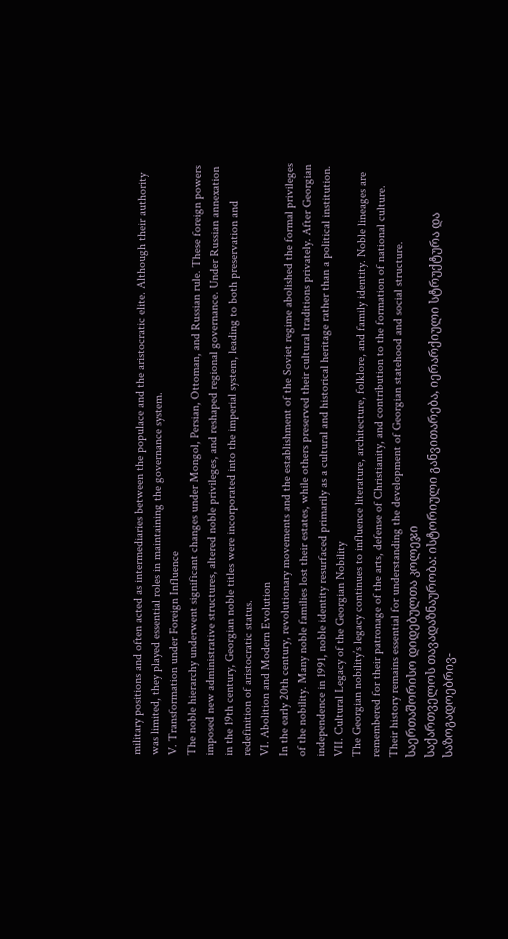military positions and often acted as intermediaries between the populace and the aristocratic elite. Although their authority was limited, they played essential roles in maintaining the governance system.
V. Transformation under Foreign Influence
The noble hierarchy underwent significant changes under Mongol, Persian, Ottoman, and Russian rule. These foreign powers imposed new administrative structures, altered noble privileges, and reshaped regional governance. Under Russian annexation in the 19th century, Georgian noble titles were incorporated into the imperial system, leading to both preservation and redefinition of aristocratic status.
VI. Abolition and Modern Evolution
In the early 20th century, revolutionary movements and the establishment of the Soviet regime abolished the formal privileges of the nobility. Many noble families lost their estates, while others preserved their cultural traditions privately. After Georgian independence in 1991, noble identity resurfaced primarily as a cultural and historical heritage rather than a political institution.
VII. Cultural Legacy of the Georgian Nobility
The Georgian nobility’s legacy continues to influence literature, architecture, folklore, and family identity. Noble lineages are remembered for their patronage of the arts, defense of Christianity, and contribution to the formation of national culture. Their history remains essential for understanding the development of Georgian statehood and social structure.
საერთაშორისო დიდებულთა კოლეჯი
საქართველოს თავადაზნაურობა: ისტორიული განვითარება, იერარქიული სტრუქტურა და საზოგადოებრივ-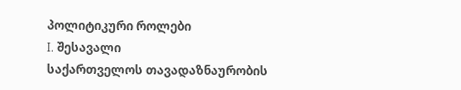პოლიტიკური როლები
I. შესავალი
საქართველოს თავადაზნაურობის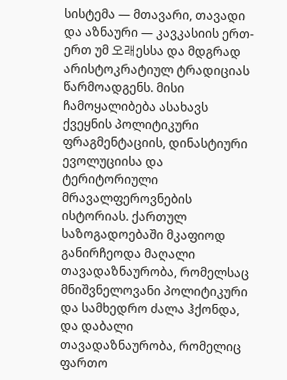სისტემა — მთავარი, თავადი და აზნაური — კავკასიის ერთ-ერთ უმ 오래ესსა და მდგრად არისტოკრატიულ ტრადიციას წარმოადგენს. მისი ჩამოყალიბება ასახავს ქვეყნის პოლიტიკური ფრაგმენტაციის, დინასტიური ევოლუციისა და ტერიტორიული მრავალფეროვნების ისტორიას. ქართულ საზოგადოებაში მკაფიოდ განირჩეოდა მაღალი თავადაზნაურობა, რომელსაც მნიშვნელოვანი პოლიტიკური და სამხედრო ძალა ჰქონდა, და დაბალი თავადაზნაურობა, რომელიც ფართო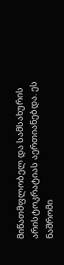მიწათმფლობელ და სამსახურის არისტოკრატიას აერთიანებდა. ეს ნაშრომი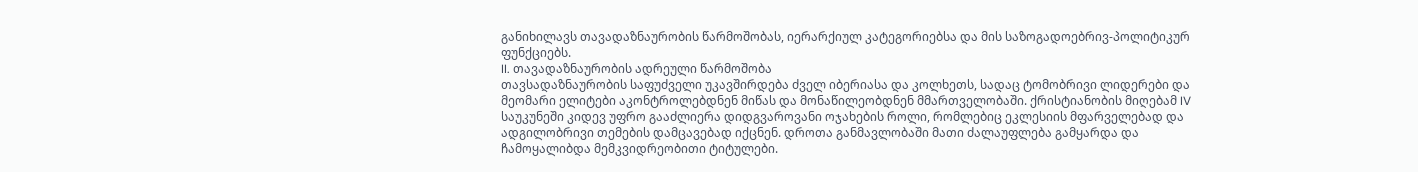განიხილავს თავადაზნაურობის წარმოშობას, იერარქიულ კატეგორიებსა და მის საზოგადოებრივ-პოლიტიკურ ფუნქციებს.
II. თავადაზნაურობის ადრეული წარმოშობა
თავსადაზნაურობის საფუძველი უკავშირდება ძველ იბერიასა და კოლხეთს, სადაც ტომობრივი ლიდერები და მეომარი ელიტები აკონტროლებდნენ მიწას და მონაწილეობდნენ მმართველობაში. ქრისტიანობის მიღებამ IV საუკუნეში კიდევ უფრო გააძლიერა დიდგვაროვანი ოჯახების როლი, რომლებიც ეკლესიის მფარველებად და ადგილობრივი თემების დამცავებად იქცნენ. დროთა განმავლობაში მათი ძალაუფლება გამყარდა და ჩამოყალიბდა მემკვიდრეობითი ტიტულები.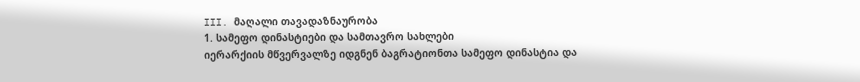III. მაღალი თავადაზნაურობა
1. სამეფო დინასტიები და სამთავრო სახლები
იერარქიის მწვერვალზე იდგნენ ბაგრატიონთა სამეფო დინასტია და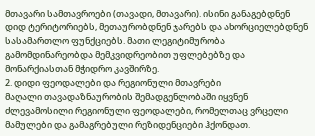მთავარი სამთავროები (თავადი, მთავარი). ისინი განაგებდნენ დიდ ტერიტორიებს, მეთაურობდნენ ჯარებს და ახორციელებდნენ სასამართლო ფუნქციებს. მათი ლეგიტიმურობა გამომდინარეობდა მემკვიდრეობით უფლებებზე და მონარქიასთან მჭიდრო კავშირზე.
2. დიდი ფეოდალები და რეგიონული მთავრები
მაღალი თავადაზნაურობის შემადგენლობაში იყვნენ ძლევამოსილი რეგიონული ფეოდალები, რომელთაც ვრცელი მამულები და გამაგრებული რეზიდენციები ჰქონდათ.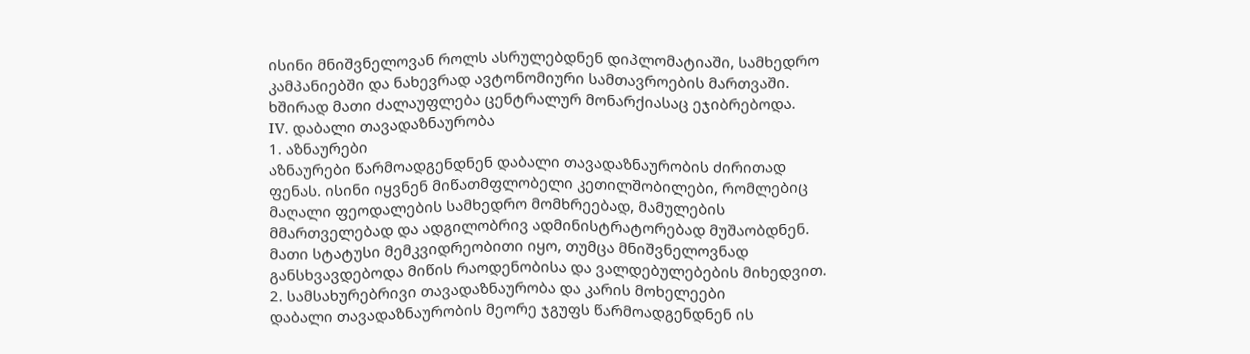ისინი მნიშვნელოვან როლს ასრულებდნენ დიპლომატიაში, სამხედრო კამპანიებში და ნახევრად ავტონომიური სამთავროების მართვაში. ხშირად მათი ძალაუფლება ცენტრალურ მონარქიასაც ეჯიბრებოდა.
IV. დაბალი თავადაზნაურობა
1. აზნაურები
აზნაურები წარმოადგენდნენ დაბალი თავადაზნაურობის ძირითად ფენას. ისინი იყვნენ მიწათმფლობელი კეთილშობილები, რომლებიც მაღალი ფეოდალების სამხედრო მომხრეებად, მამულების მმართველებად და ადგილობრივ ადმინისტრატორებად მუშაობდნენ. მათი სტატუსი მემკვიდრეობითი იყო, თუმცა მნიშვნელოვნად განსხვავდებოდა მიწის რაოდენობისა და ვალდებულებების მიხედვით.
2. სამსახურებრივი თავადაზნაურობა და კარის მოხელეები
დაბალი თავადაზნაურობის მეორე ჯგუფს წარმოადგენდნენ ის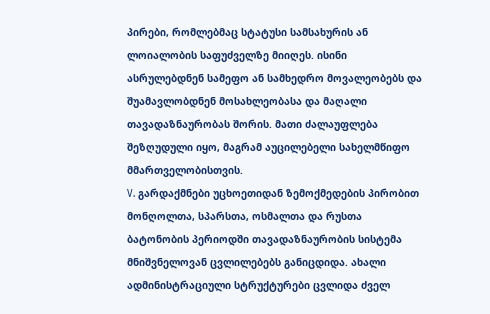პირები, რომლებმაც სტატუსი სამსახურის ან ლოიალობის საფუძველზე მიიღეს. ისინი ასრულებდნენ სამეფო ან სამხედრო მოვალეობებს და შუამავლობდნენ მოსახლეობასა და მაღალი თავადაზნაურობას შორის. მათი ძალაუფლება შეზღუდული იყო, მაგრამ აუცილებელი სახელმწიფო მმართველობისთვის.
V. გარდაქმნები უცხოეთიდან ზემოქმედების პირობით
მონღოლთა, სპარსთა, ოსმალთა და რუსთა ბატონობის პერიოდში თავადაზნაურობის სისტემა მნიშვნელოვან ცვლილებებს განიცდიდა. ახალი ადმინისტრაციული სტრუქტურები ცვლიდა ძველ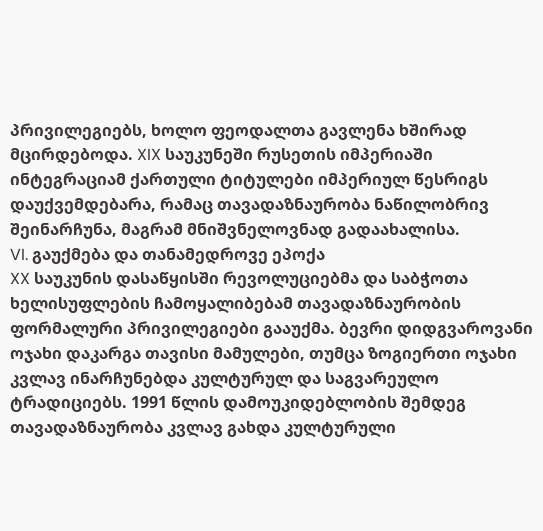პრივილეგიებს, ხოლო ფეოდალთა გავლენა ხშირად მცირდებოდა. XIX საუკუნეში რუსეთის იმპერიაში ინტეგრაციამ ქართული ტიტულები იმპერიულ წესრიგს დაუქვემდებარა, რამაც თავადაზნაურობა ნაწილობრივ შეინარჩუნა, მაგრამ მნიშვნელოვნად გადაახალისა.
VI. გაუქმება და თანამედროვე ეპოქა
XX საუკუნის დასაწყისში რევოლუციებმა და საბჭოთა ხელისუფლების ჩამოყალიბებამ თავადაზნაურობის ფორმალური პრივილეგიები გააუქმა. ბევრი დიდგვაროვანი ოჯახი დაკარგა თავისი მამულები, თუმცა ზოგიერთი ოჯახი კვლავ ინარჩუნებდა კულტურულ და საგვარეულო ტრადიციებს. 1991 წლის დამოუკიდებლობის შემდეგ თავადაზნაურობა კვლავ გახდა კულტურული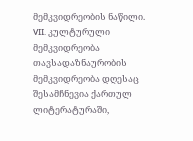მემკვიდრეობის ნაწილი.
VII. კულტურული მემკვიდრეობა
თავსადაზნაურობის მემკვიდრეობა დღესაც შესამჩნევია ქართულ ლიტერატურაში,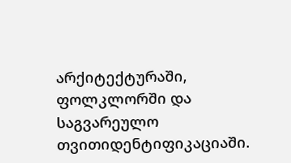არქიტექტურაში, ფოლკლორში და საგვარეულო თვითიდენტიფიკაციაში.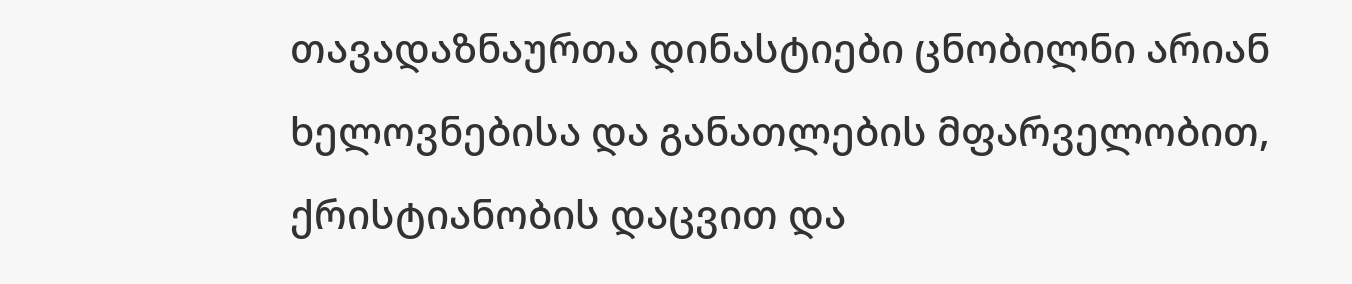თავადაზნაურთა დინასტიები ცნობილნი არიან ხელოვნებისა და განათლების მფარველობით, ქრისტიანობის დაცვით და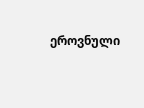ეროვნული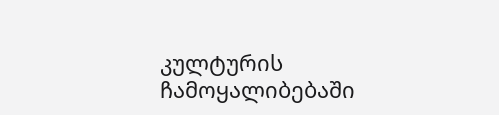კულტურის ჩამოყალიბებაში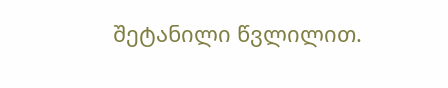შეტანილი წვლილით.